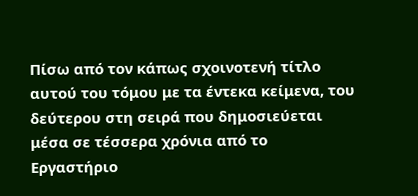Πίσω από τον κάπως σχοινοτενή τίτλο αυτού του τόμου με τα έντεκα κείμενα, του δεύτερου στη σειρά που δημοσιεύεται μέσα σε τέσσερα χρόνια από το Εργαστήριο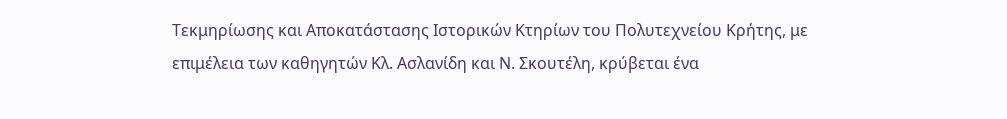Τεκμηρίωσης και Αποκατάστασης Ιστορικών Κτηρίων του Πολυτεχνείου Κρήτης, με επιμέλεια των καθηγητών Κλ. Ασλανίδη και Ν. Σκουτέλη, κρύβεται ένα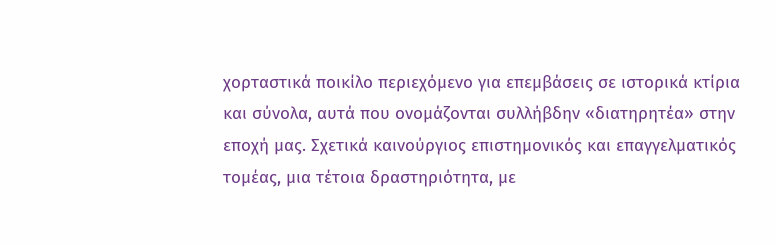χορταστικά ποικίλο περιεχόμενο για επεμβάσεις σε ιστορικά κτίρια και σύνολα, αυτά που ονομάζονται συλλήβδην «διατηρητέα» στην εποχή μας. Σχετικά καινούργιος επιστημονικός και επαγγελματικός τομέας, μια τέτοια δραστηριότητα, με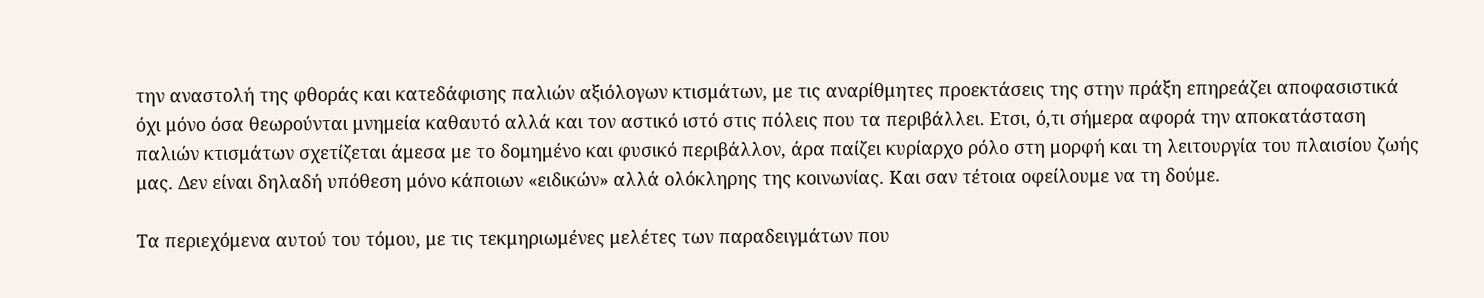την αναστολή της φθοράς και κατεδάφισης παλιών αξιόλογων κτισμάτων, με τις αναρίθμητες προεκτάσεις της στην πράξη επηρεάζει αποφασιστικά όχι μόνο όσα θεωρούνται μνημεία καθαυτό αλλά και τον αστικό ιστό στις πόλεις που τα περιβάλλει. Ετσι, ό,τι σήμερα αφορά την αποκατάσταση παλιών κτισμάτων σχετίζεται άμεσα με το δομημένο και φυσικό περιβάλλον, άρα παίζει κυρίαρχο ρόλο στη μορφή και τη λειτουργία του πλαισίου ζωής μας. Δεν είναι δηλαδή υπόθεση μόνο κάποιων «ειδικών» αλλά ολόκληρης της κοινωνίας. Και σαν τέτοια οφείλουμε να τη δούμε.

Τα περιεχόμενα αυτού του τόμου, με τις τεκμηριωμένες μελέτες των παραδειγμάτων που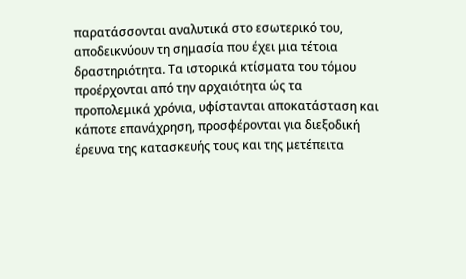παρατάσσονται αναλυτικά στο εσωτερικό του, αποδεικνύουν τη σημασία που έχει μια τέτοια δραστηριότητα. Τα ιστορικά κτίσματα του τόμου προέρχονται από την αρχαιότητα ώς τα προπολεμικά χρόνια, υφίστανται αποκατάσταση και κάποτε επανάχρηση, προσφέρονται για διεξοδική έρευνα της κατασκευής τους και της μετέπειτα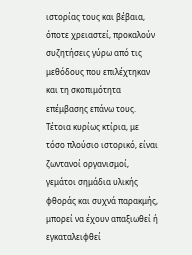ιστορίας τους και βέβαια, όποτε χρειαστεί, προκαλούν συζητήσεις γύρω από τις μεθόδους που επιλέχτηκαν και τη σκοπιμότητα επέμβασης επάνω τους. Τέτοια κυρίως κτίρια, με τόσο πλούσιο ιστορικό, είναι ζωντανοί οργανισμοί, γεμάτοι σημάδια υλικής φθοράς και συχνά παρακμής, μπορεί να έχουν απαξιωθεί ή εγκαταλειφθεί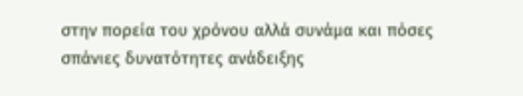στην πορεία του χρόνου αλλά συνάμα και πόσες σπάνιες δυνατότητες ανάδειξης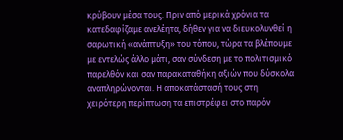κρύβουν μέσα τους. Πριν από μερικά χρόνια τα κατεδαφίζαμε ανελέητα, δήθεν για να διευκολυνθεί η σαρωτική «ανάπτυξη» του τόπου, τώρα τα βλέπουμε με εντελώς άλλο μάτι, σαν σύνδεση με το πολιτισμικό παρελθόν και σαν παρακαταθήκη αξιών που δύσκολα αναπληρώνονται. Η αποκατάστασή τους στη χειρότερη περίπτωση τα επιστρέφει στο παρόν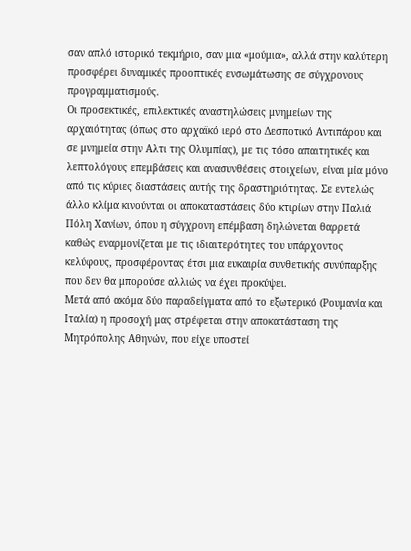σαν απλό ιστορικό τεκμήριο, σαν μια «μούμια», αλλά στην καλύτερη προσφέρει δυναμικές προοπτικές ενσωμάτωσης σε σύγχρονους προγραμματισμούς.
Οι προσεκτικές, επιλεκτικές αναστηλώσεις μνημείων της αρχαιότητας (όπως στο αρχαϊκό ιερό στο Δεσποτικό Αντιπάρου και σε μνημεία στην Αλτι της Ολυμπίας), με τις τόσο απαιτητικές και λεπτολόγους επεμβάσεις και ανασυνθέσεις στοιχείων, είναι μία μόνο από τις κύριες διαστάσεις αυτής της δραστηριότητας. Σε εντελώς άλλο κλίμα κινούνται οι αποκαταστάσεις δύο κτιρίων στην Παλιά Πόλη Χανίων, όπου η σύγχρονη επέμβαση δηλώνεται θαρρετά καθώς εναρμονίζεται με τις ιδιαιτερότητες του υπάρχοντος κελύφους, προσφέροντας έτσι μια ευκαιρία συνθετικής συνύπαρξης που δεν θα μπορούσε αλλιώς να έχει προκύψει.
Μετά από ακόμα δύο παραδείγματα από το εξωτερικό (Ρουμανία και Ιταλία) η προσοχή μας στρέφεται στην αποκατάσταση της Μητρόπολης Αθηνών, που είχε υποστεί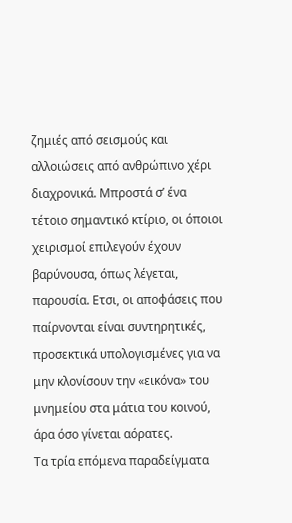ζημιές από σεισμούς και αλλοιώσεις από ανθρώπινο χέρι διαχρονικά. Μπροστά σ’ ένα τέτοιο σημαντικό κτίριο, οι όποιοι χειρισμοί επιλεγούν έχουν βαρύνουσα, όπως λέγεται, παρουσία. Ετσι, οι αποφάσεις που παίρνονται είναι συντηρητικές, προσεκτικά υπολογισμένες για να μην κλονίσουν την «εικόνα» του μνημείου στα μάτια του κοινού, άρα όσο γίνεται αόρατες.
Τα τρία επόμενα παραδείγματα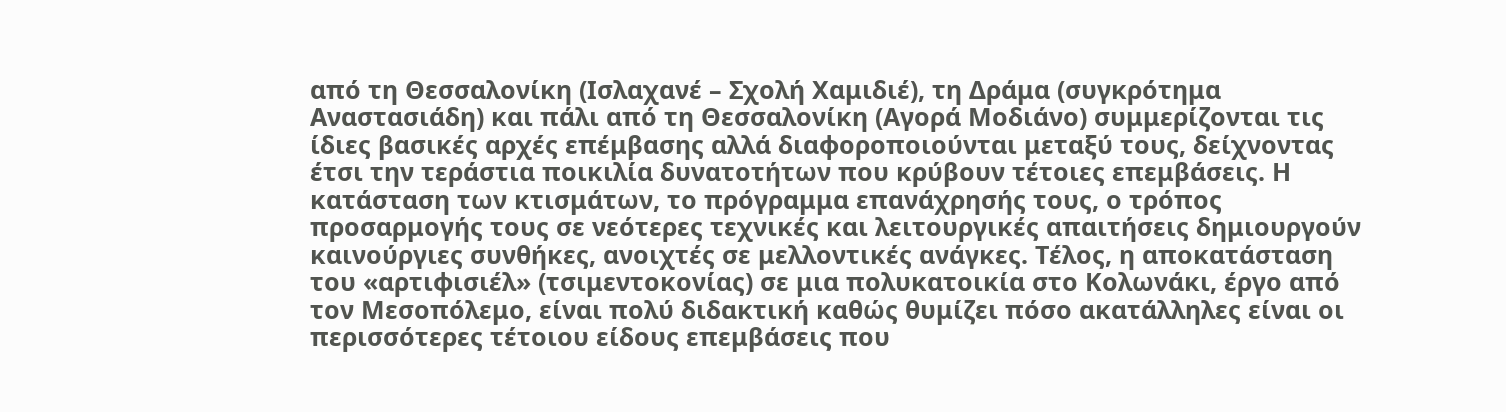από τη Θεσσαλονίκη (Ισλαχανέ – Σχολή Χαμιδιέ), τη Δράμα (συγκρότημα Αναστασιάδη) και πάλι από τη Θεσσαλονίκη (Αγορά Μοδιάνο) συμμερίζονται τις ίδιες βασικές αρχές επέμβασης αλλά διαφοροποιούνται μεταξύ τους, δείχνοντας έτσι την τεράστια ποικιλία δυνατοτήτων που κρύβουν τέτοιες επεμβάσεις. Η κατάσταση των κτισμάτων, το πρόγραμμα επανάχρησής τους, ο τρόπος προσαρμογής τους σε νεότερες τεχνικές και λειτουργικές απαιτήσεις δημιουργούν καινούργιες συνθήκες, ανοιχτές σε μελλοντικές ανάγκες. Τέλος, η αποκατάσταση του «αρτιφισιέλ» (τσιμεντοκονίας) σε μια πολυκατοικία στο Κολωνάκι, έργο από τον Μεσοπόλεμο, είναι πολύ διδακτική καθώς θυμίζει πόσο ακατάλληλες είναι οι περισσότερες τέτοιου είδους επεμβάσεις που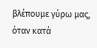βλέπουμε γύρω μας, όταν κατά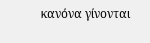κανόνα γίνονται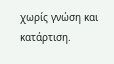χωρίς γνώση και κατάρτιση.